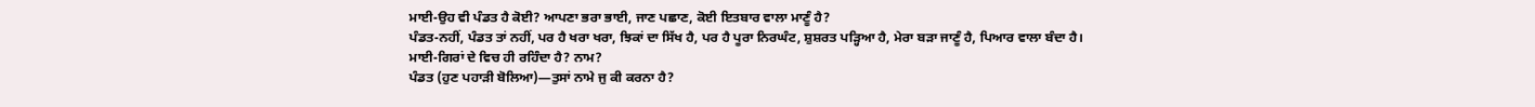ਮਾਈ-ਉਹ ਵੀ ਪੰਡਤ ਹੈ ਕੋਈ? ਆਪਣਾ ਭਰਾ ਭਾਈ, ਜਾਣ ਪਛਾਣ, ਕੋਈ ਇਤਬਾਰ ਵਾਲਾ ਮਾਣੂੰ ਹੈ?
ਪੰਡਤ-ਨਹੀਂ, ਪੰਡਤ ਤਾਂ ਨਹੀਂ, ਪਰ ਹੈ ਖਰਾ ਖਰਾ, ਝਿਕਾਂ ਦਾ ਸਿੱਖ ਹੈ, ਪਰ ਹੈ ਪੂਰਾ ਨਿਰਘੰਟ, ਸ਼ੁਸ਼ਰਤ ਪੜ੍ਹਿਆ ਹੈ, ਮੇਰਾ ਬੜਾ ਜਾਣੂੰ ਹੈ, ਪਿਆਰ ਵਾਲਾ ਬੰਦਾ ਹੈ।
ਮਾਈ-ਗਿਰਾਂ ਦੇ ਵਿਚ ਹੀ ਰਹਿੰਦਾ ਹੈ? ਨਾਮ?
ਪੰਡਤ (ਹੁਣ ਪਹਾੜੀ ਬੋਲਿਆ)—ਤੁਸਾਂ ਨਾਮੇ ਜੁ ਕੀ ਕਰਨਾ ਹੈ?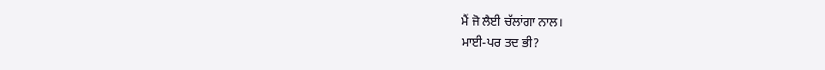ਮੈਂ ਜੋ ਲੈਈ ਚੱਲਾਂਗਾ ਨਾਲ।
ਮਾਈ-ਪਰ ਤਦ ਭੀ?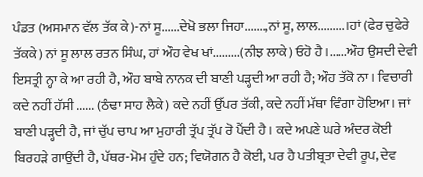ਪੰਡਤ (ਅਸਮਾਨ ਵੱਲ ਤੱਕ ਕੇ)-ਨਾਂ ਸੂ......ਦੇਖੋ ਭਲਾ ਜਿਹਾ.......,ਨਾਂ ਸੂ, ਲਾਲ.........।ਹਾਂ (ਫੇਰ ਚੁਫੇਰੇ ਤੱਕਕੇ) ਨਾਂ ਸੂ ਲਾਲ ਰਤਨ ਸਿੰਘ, ਹਾਂ ਔਹ ਵੇਖ ਖਾਂ.........(ਨੀਝ ਲਾਕੇ) ਓਹੋ ਹੈ।......ਔਹ ਉਸਦੀ ਦੇਵੀ ਇਸਤ੍ਰੀ ਨ੍ਹਾ ਕੇ ਆ ਰਹੀ ਹੈ, ਔਹ ਬਾਬੇ ਨਾਨਕ ਦੀ ਬਾਣੀ ਪੜ੍ਹਦੀ ਆ ਰਹੀ ਹੈ; ਔਹ ਤੱਕੋ ਨਾ। ਵਿਚਾਰੀ ਕਦੇ ਨਹੀਂ ਹੱਸੀ ...... (ਠੰਢਾ ਸਾਹ ਲੈਕੇ) ਕਦੇ ਨਹੀਂ ਉੱਪਰ ਤੱਕੀ, ਕਦੇ ਨਹੀਂ ਮੱਥਾ ਵਿੰਗਾ ਹੋਇਆ। ਜਾਂ ਬਾਣੀ ਪੜ੍ਹਦੀ ਹੈ, ਜਾਂ ਚੁੱਪ ਚਾਪ ਆ ਮੁਹਾਰੀ ਤ੍ਰੱਪ ਤ੍ਰੱਪ ਰੋ ਪੈਂਦੀ ਹੈ। ਕਦੇ ਅਪਣੇ ਘਰੇ ਅੰਦਰ ਕੋਈ ਬਿਰਹੜੇ ਗਾਉਂਦੀ ਹੈ, ਪੱਥਰ-ਮੋਮ ਹੁੰਦੇ ਹਨ; ਵਿਯੋਗਨ ਹੈ ਕੋਈ, ਪਰ ਹੈ ਪਤੀਬ੍ਰਤਾ ਦੇਵੀ ਰੂਪ, ਦੇਵ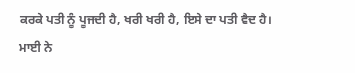ਕਰਕੇ ਪਤੀ ਨੂੰ ਪੂਜਦੀ ਹੈ, ਖਰੀ ਖਰੀ ਹੈ, ਇਸੇ ਦਾ ਪਤੀ ਵੈਦ ਹੈ।
ਮਾਈ ਨੇ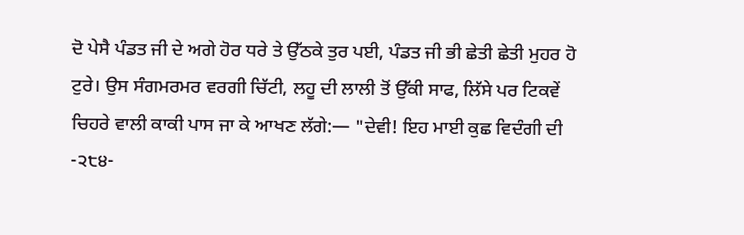ਦੋ ਪੇਸੈ ਪੰਡਤ ਜੀ ਦੇ ਅਗੇ ਹੋਰ ਧਰੇ ਤੇ ਉੱਠਕੇ ਤੁਰ ਪਈ, ਪੰਡਤ ਜੀ ਭੀ ਛੇਤੀ ਛੇਤੀ ਮੁਹਰ ਹੋ ਟੁਰੇ। ਉਸ ਸੰਗਮਰਮਰ ਵਰਗੀ ਚਿੱਟੀ, ਲਹੂ ਦੀ ਲਾਲੀ ਤੋਂ ਉੱਕੀ ਸਾਫ, ਲਿੱਸੇ ਪਰ ਟਿਕਵੇਂ ਚਿਹਰੇ ਵਾਲੀ ਕਾਕੀ ਪਾਸ ਜਾ ਕੇ ਆਖਣ ਲੱਗੇ:— "ਦੇਵੀ! ਇਹ ਮਾਈ ਕੁਛ ਵਿਦੰਗੀ ਦੀ
-੨੮੪-